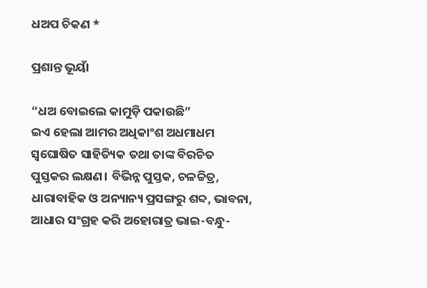ଧଅପ ଚିକଣ *

ପ୍ରଶାନ୍ତ ଭୂୟାଁ

“ଧଅ ବୋଇଲେ କାମୁଡ଼ି ପକାଉଛି”
ଇଏ ହେଲା ଆମର ଅଧିକାଂଶ ଅଧମାଧମ ସ୍ୱଘୋଷିତ ସାହିତ୍ୟିକ ତଥା ତାଙ୍କ ବିରଚିତ ପୁସ୍ତକର ଲକ୍ଷଣ। ବିଭିନ୍ନ ପୁସ୍ତକ, ଚଳଚ୍ଚିତ୍ର, ଧାରାବାହିକ ଓ ଅନ୍ୟାନ୍ୟ ପ୍ରସଙ୍ଗରୁ ଶବ୍ଦ, ଭାବନା, ଆଧାର ସଂଗ୍ରହ କରି ଅହୋରାତ୍ର ଭାଇ-ବନ୍ଧୁ-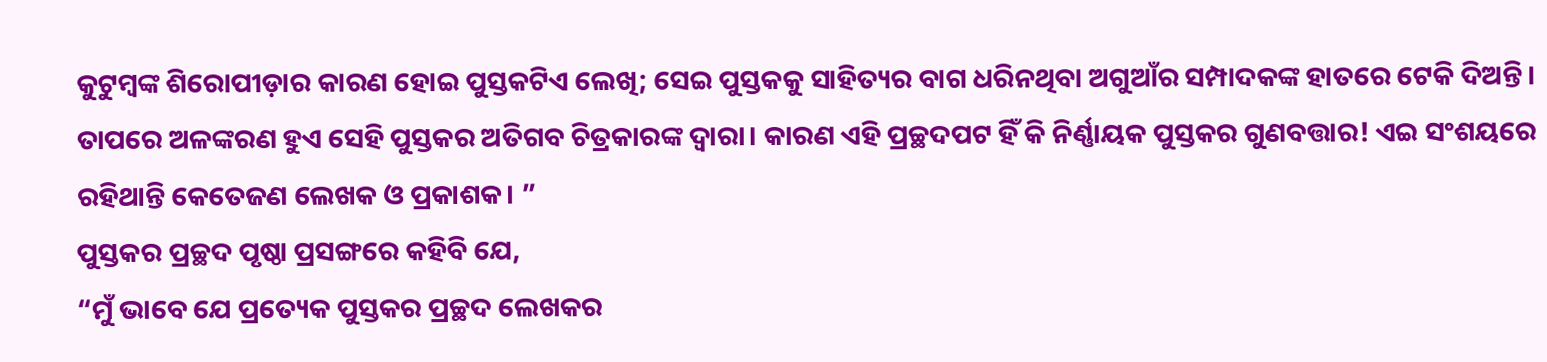କୁଟୁମ୍ବଙ୍କ ଶିରୋପୀଡ଼ାର କାରଣ ହୋଇ ପୁସ୍ତକଟିଏ ଲେଖି; ସେଇ ପୁସ୍ତକକୁ ସାହିତ୍ୟର ବାଗ ଧରିନଥିବା ଅଗୁଆଁର ସମ୍ପାଦକଙ୍କ ହାତରେ ଟେକି ଦିଅନ୍ତି। ତାପରେ ଅଳଙ୍କରଣ ହୁଏ ସେହି ପୁସ୍ତକର ଅତିଗବ ଚିତ୍ରକାରଙ୍କ ଦ୍ୱାରା। କାରଣ ଏହି ପ୍ରଚ୍ଛଦପଟ ହିଁ କି ନିର୍ଣ୍ଣାୟକ ପୁସ୍ତକର ଗୁଣବତ୍ତାର! ଏଇ ସଂଶୟରେ ରହିଥାନ୍ତି କେତେଜଣ ଲେଖକ ଓ ପ୍ରକାଶକ। ”
ପୁସ୍ତକର ପ୍ରଚ୍ଛଦ ପୃଷ୍ଠା ପ୍ରସଙ୍ଗରେ କହିବି ଯେ,
“ମୁଁ ଭାବେ ଯେ ପ୍ରତ୍ୟେକ ପୁସ୍ତକର ପ୍ରଚ୍ଛଦ ଲେଖକର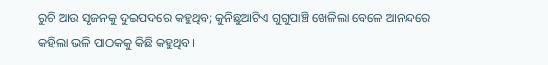ରୁଚି ଆଉ ସୃଜନକୁ ଦୁଇପଦରେ କହୁଥିବ; କୁନିଛୁଆଟିଏ ଗୁଗୁପାଞ୍ଚି ଖେଳିଲା ବେଳେ ଆନନ୍ଦରେ କହିଲା ଭଳି ପାଠକକୁ କିଛି କହୁଥିବ।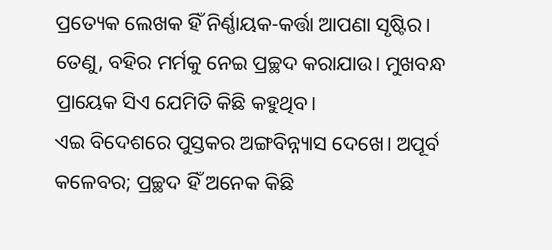ପ୍ରତ୍ୟେକ ଲେଖକ ହିଁ ନିର୍ଣ୍ଣାୟକ-କର୍ତ୍ତା ଆପଣା ସୃଷ୍ଟିର। ତେଣୁ, ବହିର ମର୍ମକୁ ନେଇ ପ୍ରଚ୍ଛଦ କରାଯାଉ। ମୁଖବନ୍ଧ ପ୍ରାୟେକ ସିଏ ଯେମିତି କିଛି କହୁଥିବ।
ଏଇ ବିଦେଶରେ ପୁସ୍ତକର ଅଙ୍ଗବିନ୍ନ୍ୟାସ ଦେଖେ। ଅପୂର୍ବ କଳେବର; ପ୍ରଚ୍ଛଦ ହିଁ ଅନେକ କିଛି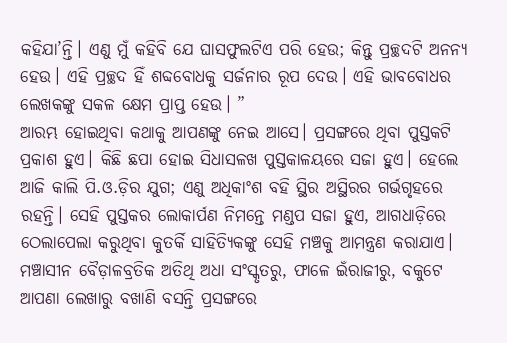କହିଯା’ନ୍ତି। ଏଣୁ ମୁଁ କହିବି ଯେ ଘାସଫୁଲଟିଏ ପରି ହେଉ; କିନ୍ତୁ ପ୍ରଚ୍ଛଦଟି ଅନନ୍ୟ ହେଉ। ଏହି ପ୍ରଚ୍ଛଦ ହିଁ ଶବ୍ଦବୋଧକୁ ସର୍ଜନାର ରୂପ ଦେଉ। ଏହି ଭାବବୋଧର ଲେଖକଙ୍କୁ ସକଳ କ୍ଷେମ ପ୍ରାପ୍ତ ହେଉ। ”
ଆରମ୍ଭ ହୋଇଥିବା କଥାକୁ ଆପଣଙ୍କୁ ନେଇ ଆସେ। ପ୍ରସଙ୍ଗରେ ଥିବା ପୁସ୍ତକଟି ପ୍ରକାଶ ହୁଏ। କିଛି ଛପା ହୋଇ ସିଧାସଳଖ ପୁସ୍ତକାଳୟରେ ସଜା ହୁଏ। ହେଲେ ଆଜି କାଲି ପି.ଓ.ଡ଼ିର ଯୁଗ; ଏଣୁ ଅଧିକାଂଶ ବହି ସ୍ଥିର ଅସ୍ଥିରର ଗର୍ଭଗୃହରେ ରହନ୍ତି। ସେହି ପୁସ୍ତକର ଲୋକାର୍ପଣ ନିମନ୍ତେ ମଣ୍ଡପ ସଜା ହୁଏ, ଆଗଧାଡ଼ିରେ ଠେଲାପେଲା କରୁଥିବା କୁତର୍କି ସାହିତ୍ୟିକଙ୍କୁ ସେହି ମଞ୍ଚକୁ ଆମନ୍ତ୍ରଣ କରାଯାଏ। ମଞ୍ଚାସୀନ ବୈଡ଼ାଳବ୍ରତିକ ଅତିଥି ଅଧା ସଂସ୍କୃତରୁ, ଫାଳେ ଇଁରାଜୀରୁ, ବକୁଟେ ଆପଣା ଲେଖାରୁ ବଖାଣି ବସନ୍ତି ପ୍ରସଙ୍ଗରେ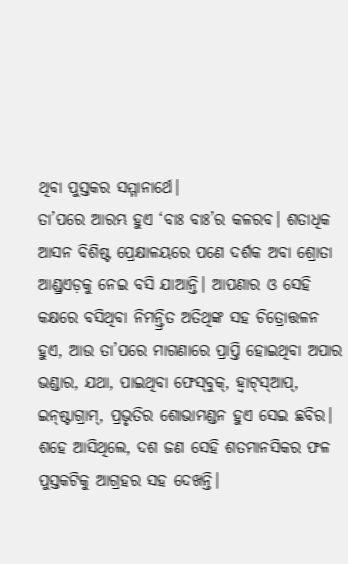ଥିବା ପୁସ୍ତକର ସମ୍ମାନାର୍ଥେ।
ତା’ପରେ ଆରମ୍ଭ ହୁଏ ‘ବାଃ ବାଃ’ର କଳରବ। ଶତାଧିକ ଆସନ ବିଶିଷ୍ଟ ପ୍ରେକ୍ଷାଳୟରେ ପଣେ ଦର୍ଶକ ଅବା ଶ୍ରୋତା ଆଣ୍ଡ୍ରଏଡ଼କୁ ନେଇ ବସି ଯାଆନ୍ତି। ଆପଣାର ଓ ସେହି କକ୍ଷରେ ବସିଥିବା ନିମନ୍ତ୍ରିତ ଅତିଥିଙ୍କ ସହ ଚିତ୍ରୋତ୍ତଳନ ହୁଏ, ଆଉ ତା’ପରେ ମାଗଣାରେ ପ୍ରାପ୍ତି ହୋଇଥିବା ଅପାର ଭଣ୍ଡାର, ଯଥା, ପାଇଥିବା ଫେସ୍‌ବୁକ୍‌, ହ୍ୱାଟ୍‌ସ୍‌ଆପ୍‌, ଇନ୍‌ଷ୍ଟାଗ୍ରାମ୍‌, ପ୍ରଭୃତିର ଶୋଭାମଣ୍ଡନ ହୁଏ ସେଇ ଛବିର। ଶହେ ଆସିଥିଲେ, ଦଶ ଜଣ ସେହି ଶତମାନସିକର ଫଳ ପୁସ୍ତକଟିକୁ ଆଗ୍ରହର ସହ ଦେଖନ୍ତି।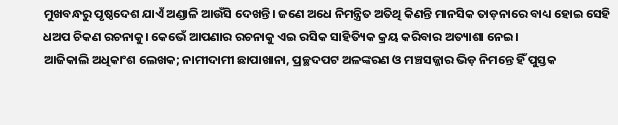ମୁଖବନ୍ଧରୁ ପୃଷ୍ଠଦେଶ ଯାଏଁ ଅଣ୍ଡାଳି ଆଉଁସି ଦେଖନ୍ତି। ଜଣେ ଅଧେ ନିମନ୍ତ୍ରିତ ଅତିଥି କିଣନ୍ତି ମାନସିକ ତାଡ଼ନାରେ ବାଧ୍ୟ ହୋଇ ସେହି ଧଅପ ଚିକଣ ରଚନାକୁ। କେଭେଁ ଆପଣାର ରଚନାକୁ ଏଇ ରସିକ ସାହିତ୍ୟିକ କ୍ରୟ କରିବାର ଅତ୍ୟାଶା ନେଇ।
ଆଜିକାଲି ଅଧିକାଂଶ ଲେଖକ; ନାମୀଦାମୀ ଛାପାଖାନା, ପ୍ରଚ୍ଛଦପଟ ଅଳଙ୍କରଣ ଓ ମଞ୍ଚସଜ୍ଜାର ଭିଡ଼ ନିମନ୍ତେ ହିଁ ପୁସ୍ତକ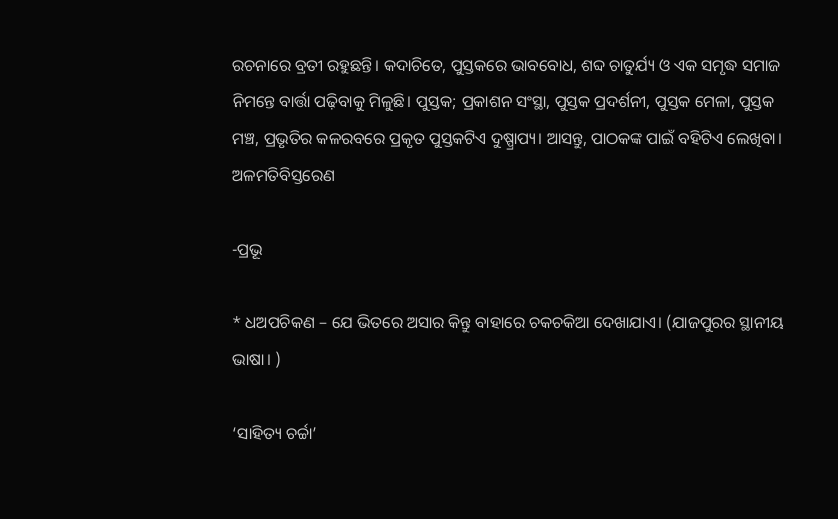ରଚନାରେ ବ୍ରତୀ ରହୁଛନ୍ତି। କଦାଚିତେ, ପୁସ୍ତକରେ ଭାବବୋଧ, ଶବ୍ଦ ଚାତୁର୍ଯ୍ୟ ଓ ଏକ ସମୃଦ୍ଧ ସମାଜ ନିମନ୍ତେ ବାର୍ତ୍ତା ପଢ଼ିବାକୁ ମିଳୁଛି। ପୁସ୍ତକ; ପ୍ରକାଶନ ସଂସ୍ଥା, ପୁସ୍ତକ ପ୍ରଦର୍ଶନୀ, ପୁସ୍ତକ ମେଳା, ପୁସ୍ତକ ମଞ୍ଚ, ପ୍ରଭୃତିର କଳରବରେ ପ୍ରକୃତ ପୁସ୍ତକଟିଏ ଦୁଷ୍ପ୍ରାପ୍ୟ। ଆସନ୍ତୁ, ପାଠକଙ୍କ ପାଇଁ ବହିଟିଏ ଲେଖିବା।
ଅଳମତିବିସ୍ତରେଣ

-ପ୍ରଭୂ

* ଧଅପଚିକଣ – ଯେ ଭିତରେ ଅସାର କିନ୍ତୁ ବାହାରେ ଚକଚକିଆ ଦେଖାଯାଏ। (ଯାଜପୁରର ସ୍ଥାନୀୟ ଭାଷା। )

‘ସାହିତ୍ୟ ଚର୍ଚ୍ଚା’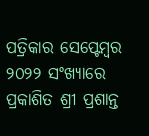ପତ୍ରିକାର ସେପ୍ଟେମ୍ବର ୨୦୨୨ ସଂଖ୍ୟାରେ ପ୍ରକାଶିତ ଶ୍ରୀ ପ୍ରଶାନ୍ତ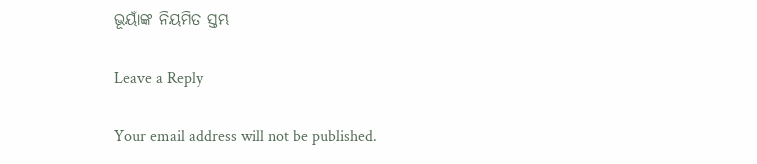ଭୂୟାଁଙ୍କ ନିୟମିତ ସ୍ତମ୍ଭ

Leave a Reply

Your email address will not be published.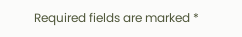Required fields are marked *